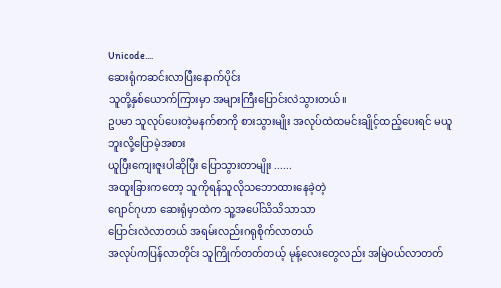Unicode....
ဆေးရုံကဆင်းလာပြီးနောက်ပိုင်း
သူတို့နှစ်ယောက်ကြားမှာ အများကြီးပြောင်းလဲသွားတယ်။
ဥပမာ သူလုပ်ပေးတဲ့မနက်စာကို စားသွားမျိုး အလုပ်ထဲထမင်းချိုင့်ထည့်ပေးရင် မယူဘူးလို့ပြောမဲ့အစား
ယူပြီးကျေးဇူးပါဆိုပြီး ပြောသွားတာမျိုး ......
အထူးခြားကတော့ သူကိုရန်သူလိုသဘောထားနေခဲ့တဲ့
ဂျောင်ဂုဟာ ဆေးရုံမှာထဲက သူ့အပေါ်သိသိသာသာ
ပြောင်းလဲလာတယ် အရမ်းလည်းဂရုစိုက်လာတယ်
အလုပ်ကပြန်လာတိုင်း သူကြိုက်တတ်တယ့် မုန့်လေးတွေလည်း အမြဲ၀ယ်လာတတ်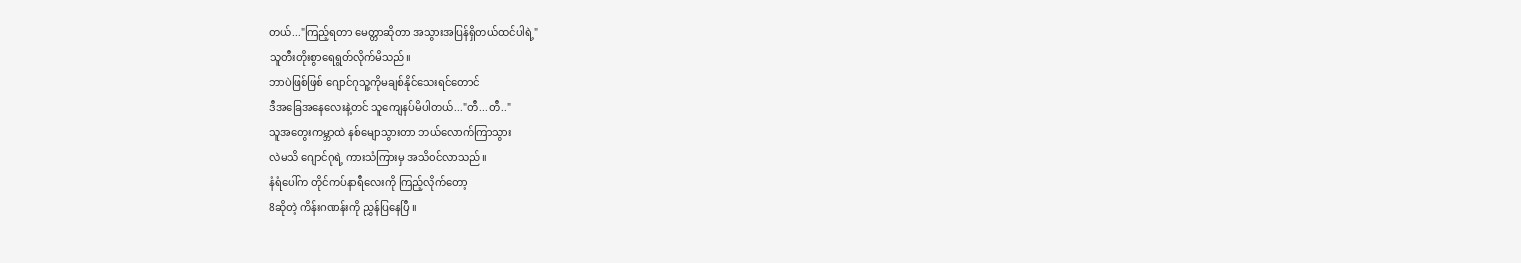တယ်..."ကြည့်ရတာ မေတ္တာဆိုတာ အသွားအပြန်ရှိတယ်ထင်ပါရဲ့"
သူတီးတိုးစွာရေရွတ်လိုက်မိသည်။
ဘာပဲဖြစ်ဖြစ် ဂျောင်ဂုသူ့ကိုမချစ်နိုင်သေးရင်တောင်
ဒီအခြေအနေလေးနဲ့တင် သူကျေနပ်မိပါတယ်..."တီ...တီ.."
သူအတွေးကမ္ဘာထဲ နစ်မျောသွားတာ ဘယ်လောက်ကြာသွား
လဲမသိ ဂျောင်ဂုရဲ့ ကားသံကြားမှ အသိ၀င်လာသည်။
နံရံပေါ်က တိုင်ကပ်နာရီလေးကို ကြည့်လိုက်တော့
8ဆိုတဲ့ ကိန်းဂဏန်းကို ညွှန်ပြနေပြီ ။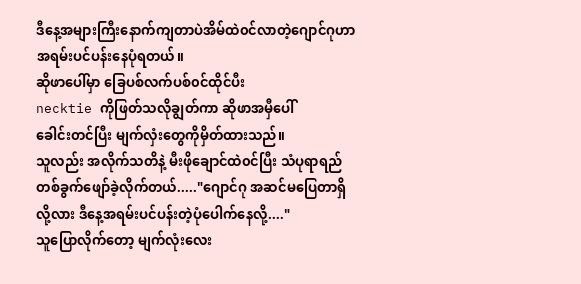ဒီနေ့အများကြီးနောက်ကျတာပဲအိမ်ထဲ၀င်လာတဲ့ဂျောင်ဂုဟာ အရမ်းပင်ပန်းနေပုံရတယ်။
ဆိုဖာပေါ်မှာ ခြေပစ်လက်ပစ်၀င်ထိုင်ပီး
necktie ကိုဖြတ်သလိုချွတ်ကာ ဆိုဖာအမှီပေါ်
ခေါင်းတင်ပြီး မျက်လှံးတွေကိုမှိတ်ထားသည်။
သူလည်း အလိုက်သတိနဲ့ မီးဖိုချောင်ထဲ၀င်ပြီး သံပုရာရည်
တစ်ခွက်ဖျော်ခဲ့လိုက်တယ်....."ဂျောင်ဂု အဆင်မပြေတာရှိလို့လား ဒီနေ့အရမ်းပင်ပန်းတဲ့ပုံပေါက်နေလို့...."
သူပြောလိုက်တော့ မျက်လုံးလေး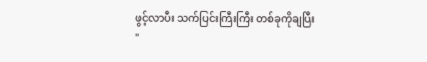ဖွင့်လာပီး သက်ပြင်းကြီးကြီး တစ်ခုကိုချပြီး
"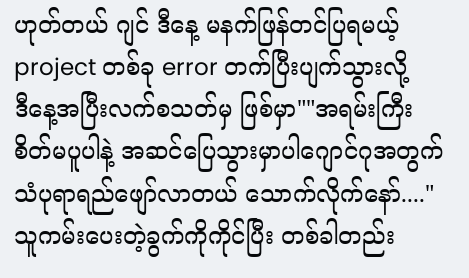ဟုတ်တယ် ဂျင် ဒီနေ့ မနက်ဖြန်တင်ပြရမယ့်
project တစ်ခု error တက်ပြီးပျက်သွားလို့
ဒီနေ့အပြီးလက်စသတ်မှ ဖြစ်မှာ""အရမ်းကြီး စိတ်မပူပါနဲ့ အဆင်ပြေသွားမှာပါဂျောင်ဂုအတွက် သံပုရာရည်ဖျော်လာတယ် သောက်လိုက်နော်...."
သူကမ်းပေးတဲ့ခွက်ကိုကိုင်ပြီး တစ်ခါတည်း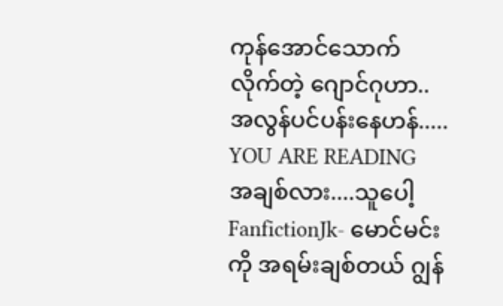ကုန်အောင်သောက်လိုက်တဲ့ ဂျောင်ဂုဟာ..အလွန်ပင်ပန်းနေဟန်.....
YOU ARE READING
အချစ်လား....သူပေါ့
FanfictionJk- မောင်မင်းကို အရမ်းချစ်တယ် ဂျွန်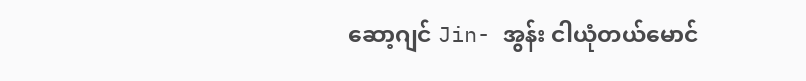ဆော့ဂျင် Jin- အွန်း ငါယုံတယ်မောင်